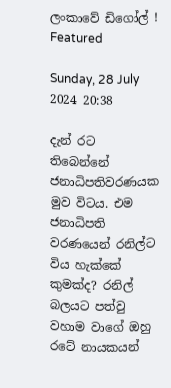ලංකාවේ ඩිගෝල් ! Featured

Sunday, 28 July 2024 20:38

දැන් රට තිබෙන්නේ ජනාධිපතිවරණයක මුව විටය. එම ජනාධිපති වරණයෙන් රනිල්ට විය හැක්කේ කුමක්ද? රනිල් බලයට පත්වු වහාම වාගේ ඔහු රටේ නායකයන්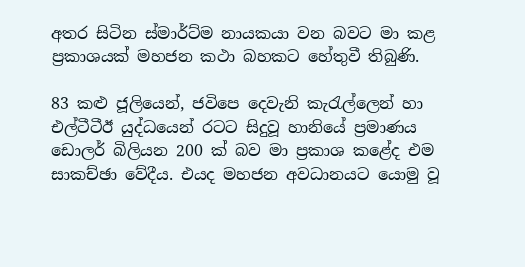අතර සිටින ස්මාර්ට්ම නායකයා වන බවට මා කළ ප්‍රකාශයක් මහජන කථා බහකට හේතුවී තිබුණි.

83 කළු ජූලියෙන්, ජවිපෙ දෙවැනි කැරැල්ලෙන් හා එල්ටීටීඊ යුද්ධයෙන් රටට සිදුවූ හානියේ ප්‍රමාණය ඩොලර් බිලියන 200 ක් බව මා ප්‍රකාශ කළේද එම සාකච්ඡා වේදීය. එයද මහජන අවධානයට යොමු වූ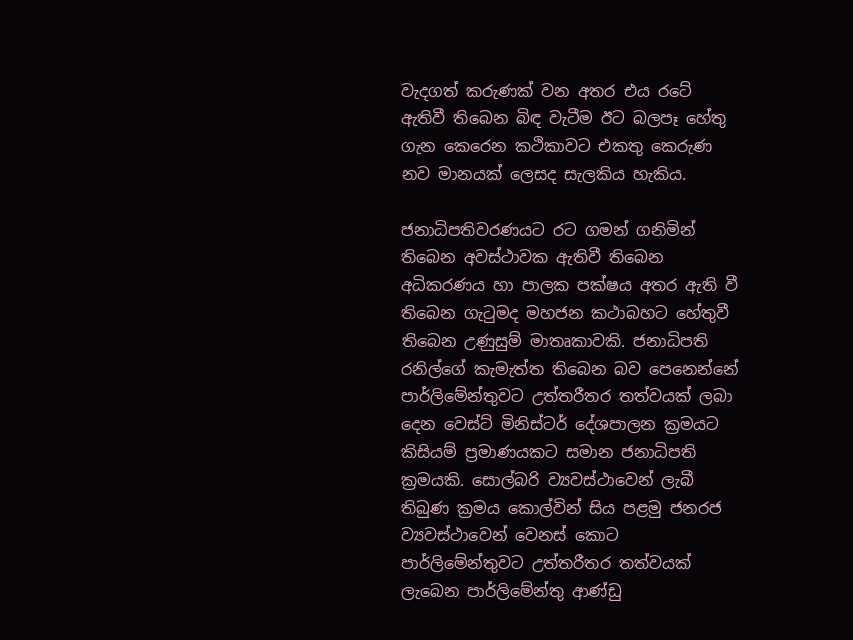වැදගත් කරුණක් වන අතර එය රටේ ඇතිවී තිබෙන බිඳ වැටීම ඊට බලපෑ හේතු ගැන කෙරෙන කථිකාවට එකතු කෙරුණ නව මානයක් ලෙසද සැලකිය හැකිය.

ජනාධිපතිවරණයට රට ගමන් ගනිමින් තිබෙන අවස්ථාවක ඇතිවී තිබෙන අධිකරණය හා පාලක පක්ෂය අතර ඇති වී තිබෙන ගැටුමද මහජන කථාබහට හේතුවී තිබෙන උණුසුම් මාතෘකාවකි. ජනාධිපති රනිල්ගේ කැමැත්ත තිබෙන බව පෙනෙන්නේ පාර්ලිමේන්තුවට උත්තරීතර තත්වයක් ලබා දෙන වෙස්ට් මිනිස්ටර් දේශපාලන ක්‍රමයට කිසියම් ප්‍රමාණයකට සමාන ජනාධිපති ක්‍රමයකි. සොල්බරි ව්‍යවස්ථාවෙන් ලැබී තිබුණ ක්‍රමය කොල්වින් සිය පළමු ජනරජ ව්‍යවස්ථාවෙන් වෙනස් කොට පාර්ලිමේන්තුවට උත්තරීතර තත්වයක් ලැබෙන පාර්ලිමේන්තු ආණ්ඩු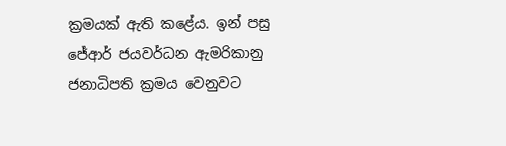ක්‍රමයක් ඇති කළේය. ඉන් පසු ජේආර් ජයවර්ධන ඇමරිකානු ජනාධිපති ක්‍රමය වෙනුවට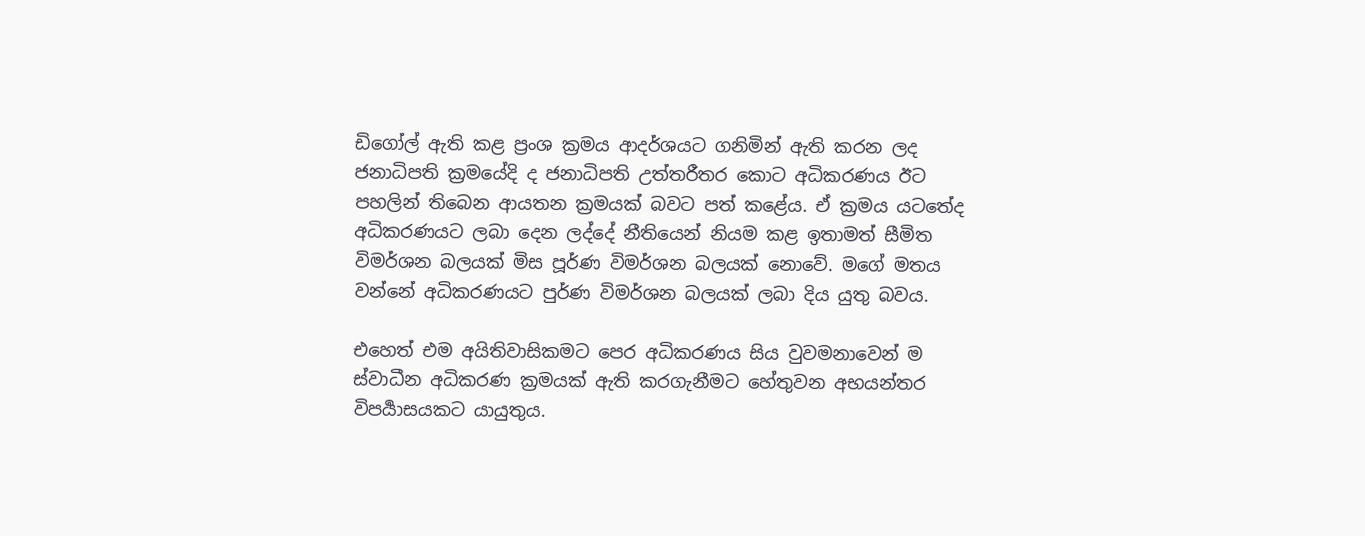ඩිගෝල් ඇති කළ ප්‍රංශ ක්‍රමය ආදර්ශයට ගනිමින් ඇති කරන ලද ජනාධිපති ක්‍රමයේදි ද ජනාධිපති උත්තරීතර කොට අධිකරණය ඊට පහලින් තිබෙන ආයතන ක්‍රමයක් බවට පත් කළේය. ඒ ක්‍රමය යටතේද අධිකරණයට ලබා දෙන ලද්දේ නීතියෙන් නියම කළ ඉතාමත් සීමිත විමර්ශන බලයක් මිස පූර්ණ විමර්ශන බලයක් නොවේ. මගේ මතය වන්නේ අධිකරණයට පුර්ණ විමර්ශන බලයක් ලබා දිය යුතු බවය.

එහෙත් එම අයිතිවාසිකමට පෙර අධිකරණය සිය වුවමනාවෙන් ම ස්වාධීන අධිකරණ ක්‍රමයක් ඇති කරගැනීමට හේතුවන අභයන්තර විපර්‍යාසයකට යායුතුය.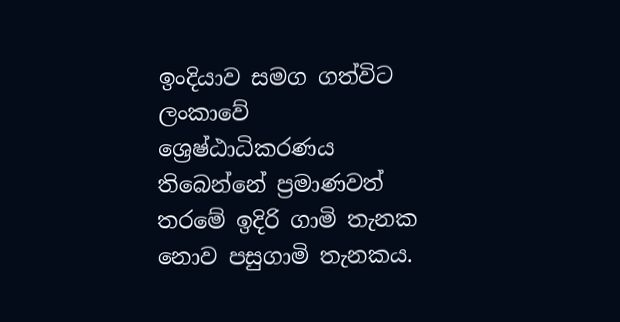ඉංදියාව සමග ගත්විට ලංකාවේ ශ්‍රෙෂ්ඨාධිකරණය තිබෙන්නේ ප්‍රමාණවත් තරමේ ඉදිරි ගාමි තැනක නොව පසුගාමි තැනකය.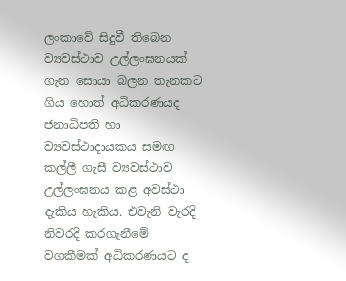ලංකාවේ සිදුවී තිබෙන ව්‍යවස්ථාව උල්ලංඝනයක් ගැන සොයා බලන තැනකට ගිය හොත් අධිකරණයද ජනාධිපති හා ව්‍යවස්ථාදායකය සමඟ කල්ලී ගැසී ව්‍යවස්ථාව උල්ලංඝනය කළ අවස්ථා දැකිය හැකිය. එවැනි වැරදි නිවරදි කරගැනීමේ වගකීමක් අධිකරණයට ද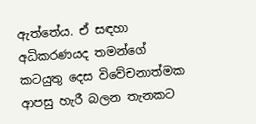ඇත්තේය. ඒ සඳහා අධිකරණයද තමන්ගේ කටයුතු දෙස විවේචනාත්මක ආපසු හැරී බලන තැනකට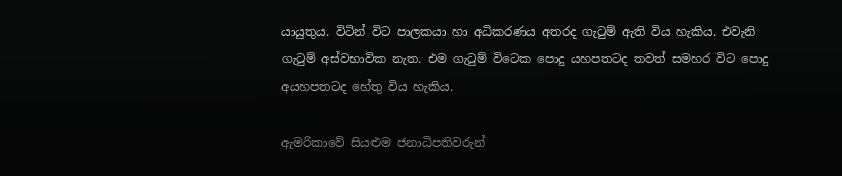යායුතුය. විටින් විට පාලකයා හා අධිකරණය අතරද ගැටුම් ඇති විය හැකිය. එවැනි ගැටුම් අස්වභාවික නැත. එම ගැටුම් විටෙක පොදු යහපතටද තවත් සමහර විට පොදු අයහපතටද හේතු විය හැකිය.

ඇමරිකාවේ සියළුම ජනාධිපතිවරුන්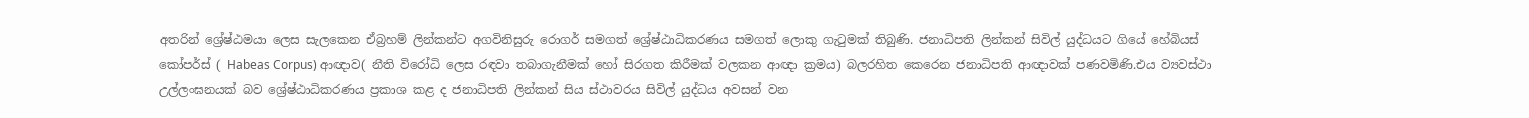අතරින් ශ්‍රේෂ්ඨමයා ලෙස සැලකෙන ඒබ්‍රහම් ලින්කන්ට අගවිනිසුරු රොගර් සමගත් ශ්‍රේෂ්ඨාධිකරණය සමගත් ලොකු ගැටුමක් තිබුණි. ජනාධිපති ලින්කන් සිවිල් යුද්ධයට ගියේ හේබියස් කෝපර්ස් ( Habeas Corpus) ආඥාව( නීති විරෝධි ලෙස රඳවා තබාගැනීමක් හෝ සිරගත කිරීමක් වලකන ආඥා ක්‍රමය) බලරහිත කෙරෙන ජනාධිපති ආඥාවක් පණවමිණි.එය ව්‍යවස්ථා උල්ලංඝනයක් බව ශ්‍රේෂ්ඨාධිකරණය ප්‍රකාශ කළ ද ජනාධිපති ලින්කන් සිය ස්ථාවරය සිවිල් යුද්ධය අවසන් වන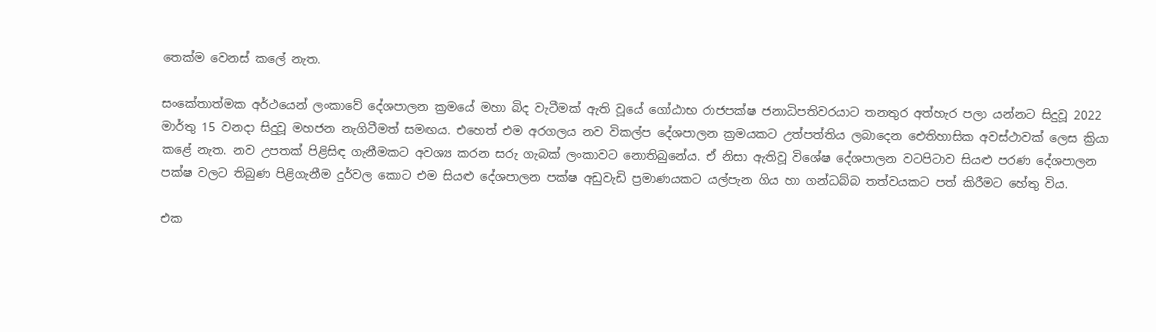තෙක්ම වෙනස් කලේ නැත.

සංකේතාත්මක අර්ථයෙන් ලංකාවේ දේශපාලන ක්‍රමයේ මහා බිද වැටීමක් ඇති වූයේ ගෝඨාභ රාජපක්ෂ ජනාධිපතිවරයාට තනතුර අත්හැර පලා යන්නට සිදුවූ 2022 මාර්තු 15 වනදා සිදුවූ මහජන නැගිටීමත් සමඟය. එහෙත් එම අරගලය නව විකල්ප දේශපාලන ක්‍රමයකට උත්පත්තිය ලබාදෙන ඓතිහාසික අවස්ථාවක් ලෙස ක්‍රියා කළේ නැත. නව උපතක් පිළිසිඳ ගැනීමකට අවශ්‍ය කරන සරු ගැබක් ලංකාවට නොතිබුනේය. ඒ නිසා ඇතිවූ විශේෂ දේශපාලන වටපිටාව සියළු පරණ දේශපාලන පක්ෂ වලට තිබුණ පිළිගැනීම දුර්වල කොට එම සියළු දේශපාලන පක්ෂ අඩුවැඩි ප්‍රමාණයකට යල්පැන ගිය හා ගන්ධබ්බ තත්වයකට පත් කිරීමට හේතු විය.

එක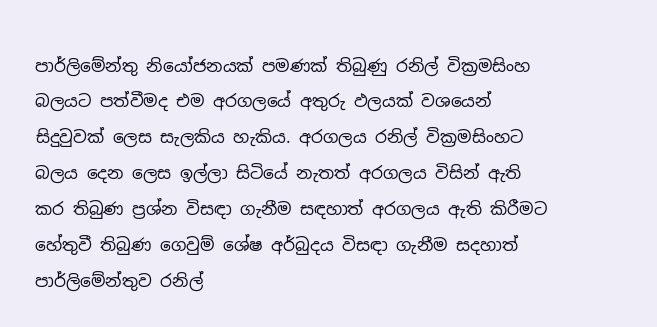පාර්ලිමේන්තු නියෝජනයක් පමණක් තිබුණු රනිල් වික්‍රමසිංහ බලයට පත්වීමද එම අරගලයේ අතුරු ඵලයක් වශයෙන් සිදුවුවක් ලෙස සැලකිය හැකිය. අරගලය රනිල් වික්‍රමසිංහට බලය දෙන ලෙස ඉල්ලා සිටියේ නැතත් අරගලය විසින් ඇති කර තිබුණ ප්‍රශ්න විසඳා ගැනීම සඳහාත් අරගලය ඇති කිරීමට හේතුවී තිබුණ ගෙවුම් ශේෂ අර්බුදය විසඳා ගැනීම සදහාත් පාර්ලිමේන්තුව රනිල්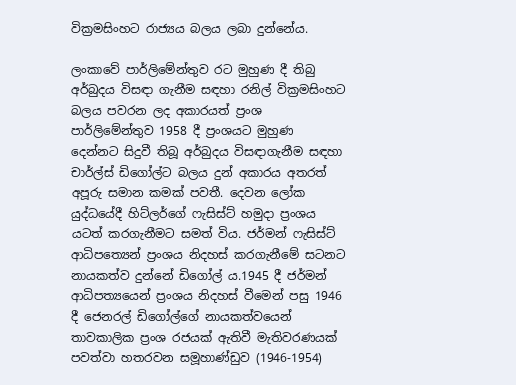වික්‍රමසිංහට රාජ්‍යය බලය ලබා දුන්නේය.

ලංකාවේ පාර්ලිමේන්තුව රට මුහුණ දී තිබු අර්බුදය විසඳා ගැනීම සඳහා රනිල් වික්‍රමසිංහට බලය පවරන ලද අකාරයත් ප්‍රංශ පාර්ලිමේන්තුව 1958 දී ප්‍රංශයට මුහුණ දෙන්නට සිදුවී තිබූ අර්බුදය විසඳාගැනීම සඳහා චාර්ල්ස් ඩිගෝල්ට බලය දුන් අකාරය අතරත් අපූරු සමාන කමක් පවතී. දෙවන ලෝක යුද්ධයේදී හිට්ලර්ගේ ෆැසිස්ට් හමුදා ප්‍රංශය යටත් කරගැනීමට සමත් විය. ජර්මන් ෆැසිස්ට් ආධිපත්‍යෙන් ප්‍රංශය නිදහස් කරගැනීමේ සටනට නායකත්ව දුන්නේ ඩිගෝල්‍ ය.1945 දී ජර්මන් ආධිපත්‍යයෙන් ප්‍රංශය නිදහස් වීමෙන් පසු 1946 දී ජෙනරල් ඩිගෝල්ගේ නායකත්වයෙන් තාවකාලික ප්‍රංශ රජයක් ඇතිවී මැතිවරණයක් පවත්වා හතරවන සමූහාණ්ඩුව (1946-1954)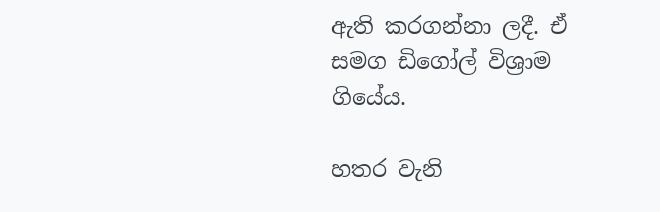ඇති කරගන්නා ලදී. ඒ සමග ඩිගෝල් විශ්‍රාම ගියේය.

හතර වැනි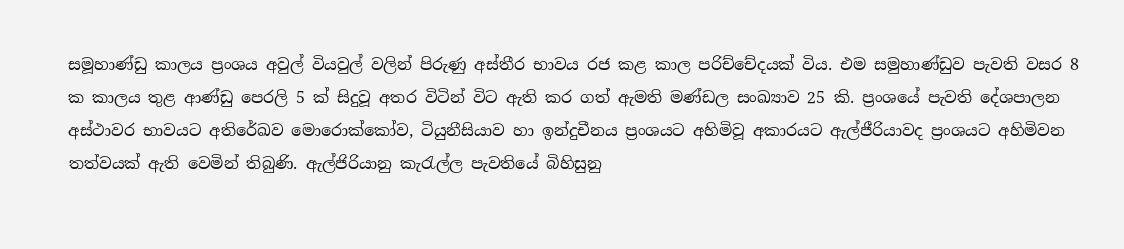සමූහාණ්ඩු කාලය ප්‍රංශය අවුල් වියවුල් වලින් පිරුණු අස්තීර භාවය රජ කළ කාල පරිච්චේදයක් විය. එම සමුහාණ්ඩුව පැවති වසර 8 ක කාලය තුළ ආණ්ඩු පෙරලි 5 ක් සිදුවූ අතර විටින් විට ඇති කර ගත් ඇමති මණ්ඩල සංඛ්‍යාව 25 කි. ප්‍රංශයේ පැවති දේශපාලන අස්ථාවර භාවයට අතිරේඛව මොරොක්කෝව, ටියුනීසියාව හා ඉන්දුචීනය ප්‍රංශයට අහිමිවූ අකාරයට ඇල්ජීරියාවද ප්‍රංශයට අහිමිවන තත්වයක් ඇති වෙමින් තිබුණි. ඇල්ජිරියානු කැරැල්ල පැවතියේ බිහිසුනු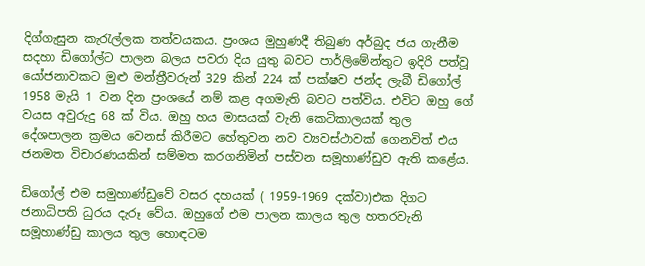දිග්ගැසුන කැරැල්ලක තත්වයකය. ප්‍රංශය මුහුණදී තිබුණ අර්බුද ජය ගැනීම සදහා ඩිගෝල්ට පාලන බලය පවරා දිය යුතු බවට පාර්ලිමේන්තුට ඉදිරි පත්වූ යෝජනාවකට මුළු මන්ත්‍රීවරුන් 329 කින් 224 ක් පක්ෂව ජන්ද ලැබී ඩිගෝල් 1958 මැයි 1 වන දින ප්‍රංශයේ නම් කළ අගමැති බවට පත්විය. එවිට ඔහු ගේ වයස අවුරුදු 68 ක් විය. ඔහු හය මාසයක් වැනි කෙටිකාලයක් තුල දේශපාලන ක්‍රමය වෙනස් කිරීමට හේතුවන නව ව්‍යවස්ථාවක් ගෙනවිත් එය ජනමත විචාරණයකින් සම්මත කරගනිමින් පස්වන සමූහාණ්ඩුව ඇති කළේය.

ඩිගෝල් එම සමුහාණ්ඩුවේ වසර දහයක් ( 1959-1969 දක්වා)එක දිගට ජනාධිපති ධුරය දැරූ වේය. ඔහුගේ එම පාලන කාලය තුල හතරවැනි සමූහාණ්ඩු කාලය තුල හොඳටම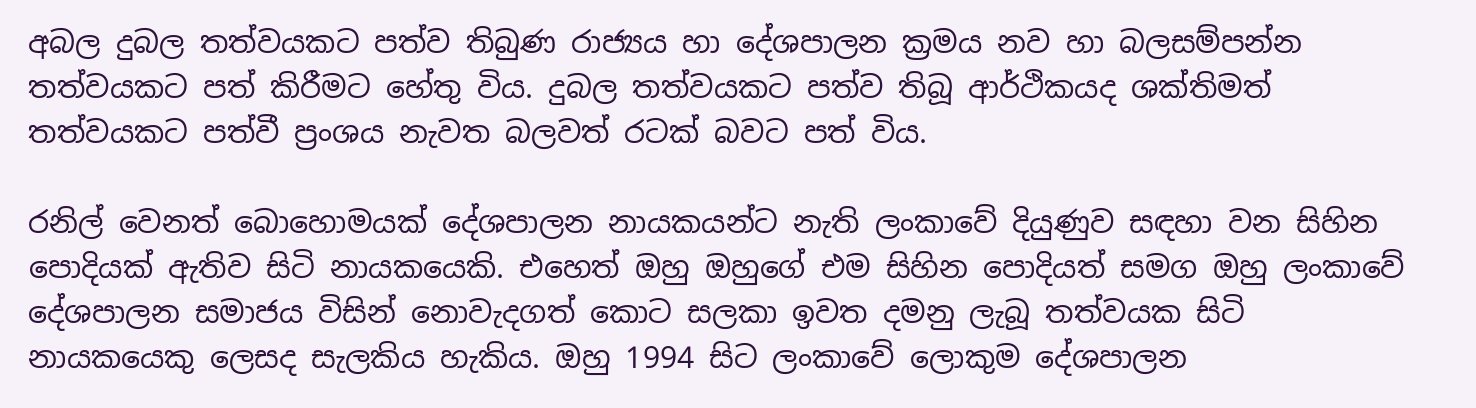අබල දුබල තත්වයකට පත්ව තිබුණ රාජ්‍යය හා දේශපාලන ක්‍රමය නව හා බලසම්පන්න තත්වයකට පත් කිරීමට හේතු විය. දුබල තත්වයකට පත්ව තිබූ ආර්ථිකයද ශක්තිමත් තත්වයකට පත්වී ප්‍රංශය නැවත බලවත් රටක් බවට පත් විය.

රනිල් වෙනත් බොහොමයක් දේශපාලන නායකයන්ට නැති ලංකාවේ දියුණුව සඳහා වන සිහින පොදියක් ඇතිව සිටි නායකයෙකි. එහෙත් ඔහු ඔහුගේ එම සිහින පොදියත් සමග ඔහු ලංකාවේ දේශපාලන සමාජය විසින් නොවැදගත් කොට සලකා ඉවත දමනු ලැබූ තත්වයක සිටි නායකයෙකු ලෙසද සැලකිය හැකිය. ඔහු 1994 සිට ලංකාවේ ලොකුම දේශපාලන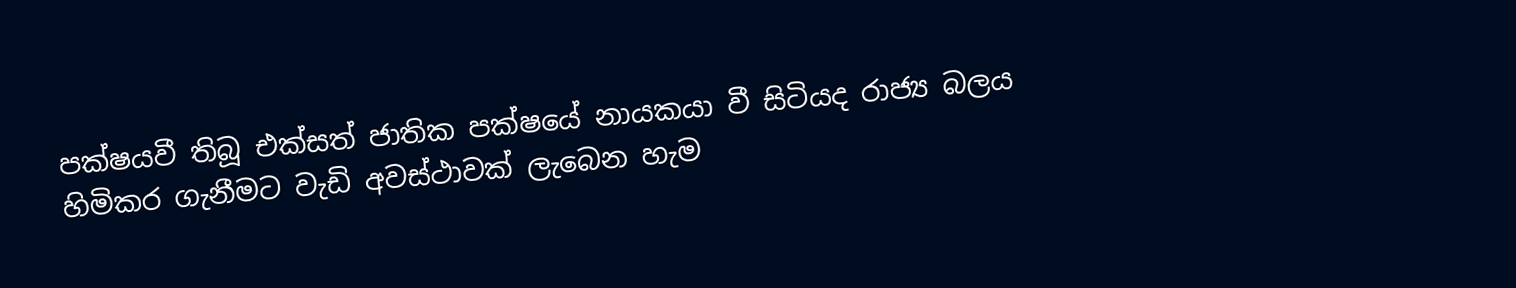පක්ෂයවී තිබූ එක්සත් ජාතික පක්ෂයේ නායකයා වී සිටියද රාජ්‍ය බලය හිමිකර ගැනීමට වැඩි අවස්ථාවක් ලැබෙන හැම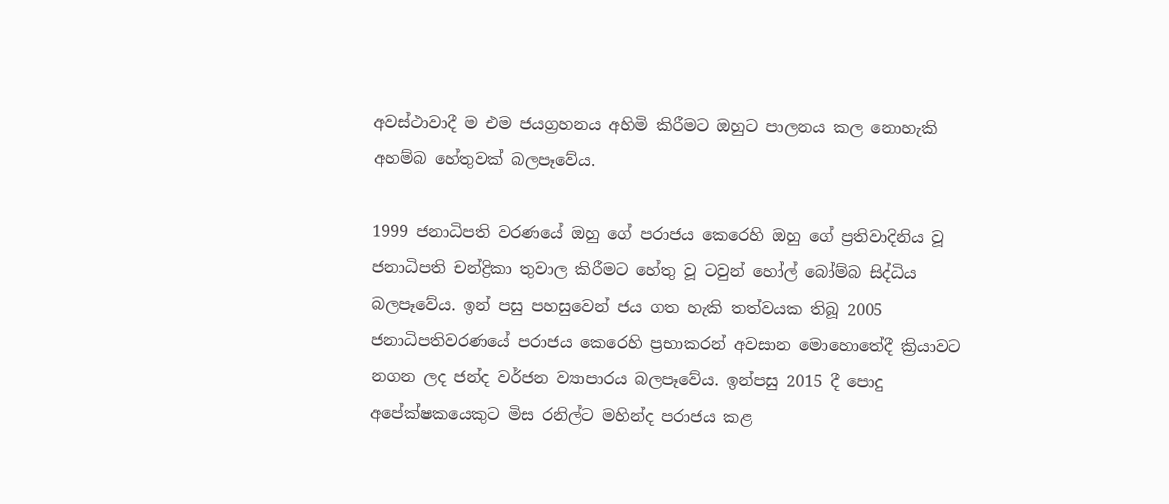අවස්ථාවාදී ම එම ජයග්‍රහනය අහිමි කිරීමට ඔහුට පාලනය කල නොහැකි අහම්බ හේතුවක් බලපෑවේය.

1999 ජනාධිපති වරණයේ ඔහු ගේ පරාජය කෙරෙහි ඔහු ගේ ප්‍රතිවාදිනිය වූ ජනාධිපති චන්ද්‍රිකා තුවාල කිරීමට හේතු වූ ටවුන් හෝල් බෝම්බ සිද්ධිය බලපෑවේය. ඉන් පසු පහසුවෙන් ජය ගත හැකි තත්වයක තිබූ 2005 ජනාධිපතිවරණයේ පරාජය කෙරෙහි ප්‍රභාකරන් අවසාන මොහොතේදී ක්‍රියාවට නගන ලද ජන්ද වර්ජන ව්‍යාපාරය බලපෑවේය. ඉන්පසු 2015 දී පොදු අපේක්ෂකයෙකුට මිස රනිල්ට මහින්ද පරාජය කළ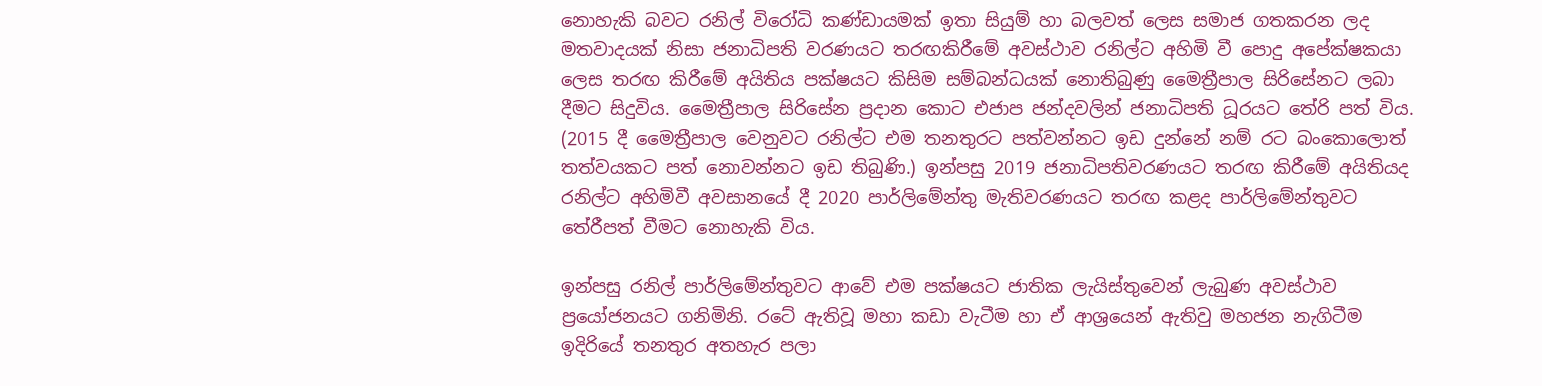නොහැකි බවට රනිල් විරෝධි කණ්ඩායමක් ඉතා සියුම් හා බලවත් ලෙස සමාජ ගතකරන ලද මතවාදයක් නිසා ජනාධිපති වරණයට තරඟකිරීමේ අවස්ථාව රනිල්ට අහිමි වී පොදු අපේක්ෂකයා ලෙස තරඟ කිරීමේ අයිතිය පක්ෂයට කිසිම සම්බන්ධයක් නොතිබුණු මෛත්‍රීපාල සිරිසේනට ලබා දීමට සිදුවිය. මෛත්‍රීපාල සිරිසේන ප්‍රදාන කොට එජාප ජන්දවලින් ජනාධිපති ධූරයට තේරි පත් විය. (2015 දී මෛත්‍රීපාල වෙනුවට රනිල්ට එම තනතුරට පත්වන්නට ඉඩ දුන්නේ නම් රට බංකොලොත් තත්වයකට පත් නොවන්නට ඉඩ තිබුණි.) ඉන්පසු 2019 ජනාධිපතිවරණයට තරඟ කිරීමේ අයිතියද රනිල්ට අහිමිවී අවසානයේ දී 2020 පාර්ලිමේන්තු මැතිවරණයට තරඟ කළද පාර්ලිමේන්තුවට තේරීපත් වීමට නොහැකි විය.

ඉන්පසු රනිල් පාර්ලිමේන්තුවට ආවේ එම පක්ෂයට ජාතික ලැයිස්තුවෙන් ලැබුණ අවස්ථාව ප්‍රයෝජනයට ගනිමිනි. රටේ ඇතිවූ මහා කඩා වැටීම හා ඒ ආශ්‍රයෙන් ඇතිවු මහජන නැගිටීම ඉදිරියේ තනතුර අතහැර පලා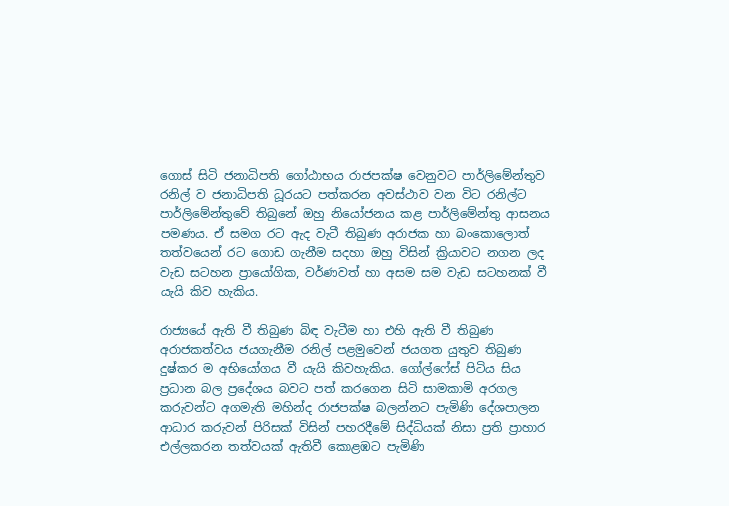ගොස් සිටි ජනාධිපති ගෝඨාභය රාජපක්ෂ වෙනුවට පාර්ලිමේන්තුව රනිල් ව ජනාධිපති ධූරයට පත්කරන අවස්ථාව වන විට රනිල්ට පාර්ලිමේන්තුවේ තිබුනේ ඔහු නියෝජනය කළ පාර්ලිමේන්තු ආසනය පමණය. ඒ සමග රට ඇද වැටී තිබුණ අරාජක හා බංකොලොත් තත්වයෙන් රට ගොඩ ගැනීම සදහා ඔහු විසින් ක්‍රියාවට නගන ලද වැඩ සටහන ප්‍රායෝගික, වර්ණවත් හා අසම සම වැඩ සටහනක් වී යැයි කිව හැකිය.

රාජ්‍යයේ ඇති වී තිබුණ බිඳ වැටීම හා එහි ඇති වී තිබුණ අරාජකත්වය ජයගැනීම රනිල් පළමුවෙන් ජයගත යුතුව තිබුණ දුෂ්කර ම අභියෝගය වී යැයි කිවහැකිය. ගෝල්ෆේස් පිටිය සිය ප්‍රධාන බල ප්‍රදේශය බවට පත් කරගෙන සිටි සාමකාමි අරගල කරුවන්ට අගමැති මහින්ද රාජපක්ෂ බලන්නට පැමිණි දේශපාලන ආධාර කරුවන් පිරිසක් විසින් පහරදීමේ සිද්ධියක් නිසා ප්‍රති ප්‍රාහාර එල්ලකරන තත්වයක් ඇතිවී කොළඹට පැමිණි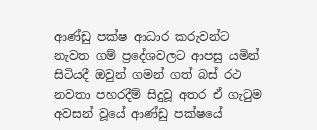ආණ්ඩු පක්ෂ ආධාර කරුවන්ට නැවත ගම් ප්‍රදේශවලට ආපසු යමින් සිටියදී ඔවුන් ගමන් ගත් බස් රථ නවතා පහරදීම් සිදුවූ අතර ඒ ගැටුම අවසන් වූයේ ආණ්ඩු පක්ෂයේ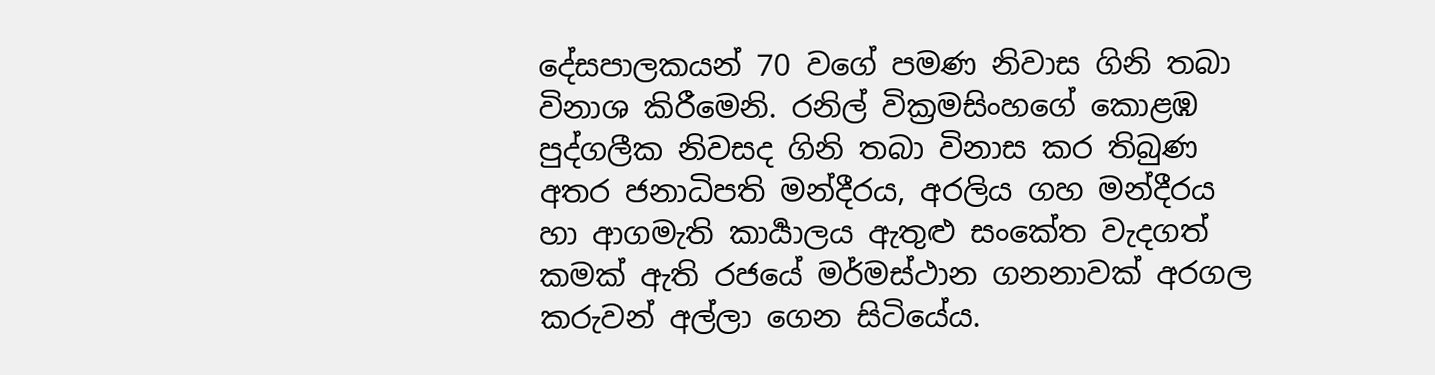දේසපාලකයන් 70 වගේ පමණ නිවාස ගිනි තබා විනාශ කිරීමෙනි. රනිල් වික්‍රමසිංහගේ කොළඹ පුද්ගලීක නිවසද ගිනි තබා විනාස කර තිබුණ අතර ජනාධිපති මන්දීරය, අරලිය ගහ මන්දීරය හා ආගමැති කාර්‍යාලය ඇතුළු සංකේත වැදගත් කමක් ඇති රජයේ මර්මස්ථාන ගනනාවක් අරගල කරුවන් අල්ලා ගෙන සිටියේය.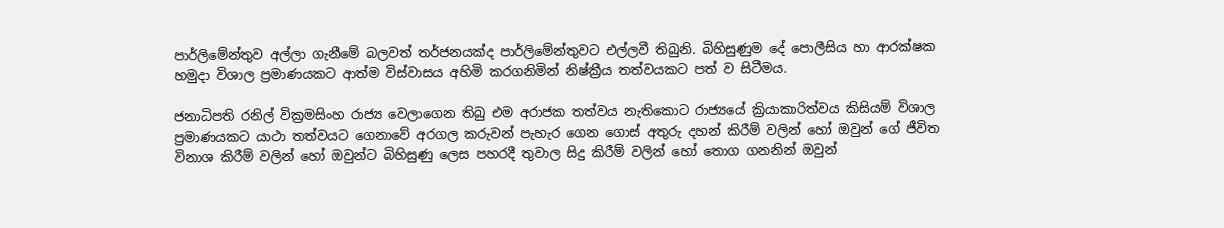පාර්ලිමේන්තුව අල්ලා ගැනීමේ බලවත් තර්ජනයක්ද පාර්ලිමේන්තුවට එල්ලවී තිබුනි. බිහිසුණුම දේ පොලීසිය හා ආරක්ෂක හමුදා විශාල ප්‍රමාණයකට ආත්ම විස්වාසය අහිමි කරගනිමින් නිෂ්ක්‍රීය තත්වයකට පත් ව සිටීමය.

ජනාධිපති රනිල් වික්‍රමසිංහ රාජ්‍ය වෙලාගෙන තිබු එම අරාජක තත්වය නැතිකොට රාජ්‍යයේ ක්‍රියාකාරිත්වය කිසියම් විශාල ප්‍රමාණයකට යාථා තත්වයට ගෙනාවේ අරගල කරුවන් පැහැර ගෙන ගොස් අතුරු දහන් කිරීම් වලින් හෝ ඔවුන් ගේ ජීවිත විනාශ කිරීම් වලින් හෝ ඔවුන්ට බිහිසුණු ලෙස පහරදී තුවාල සිදු කිරීම් වලින් හෝ තොග ගනනින් ඔවුන්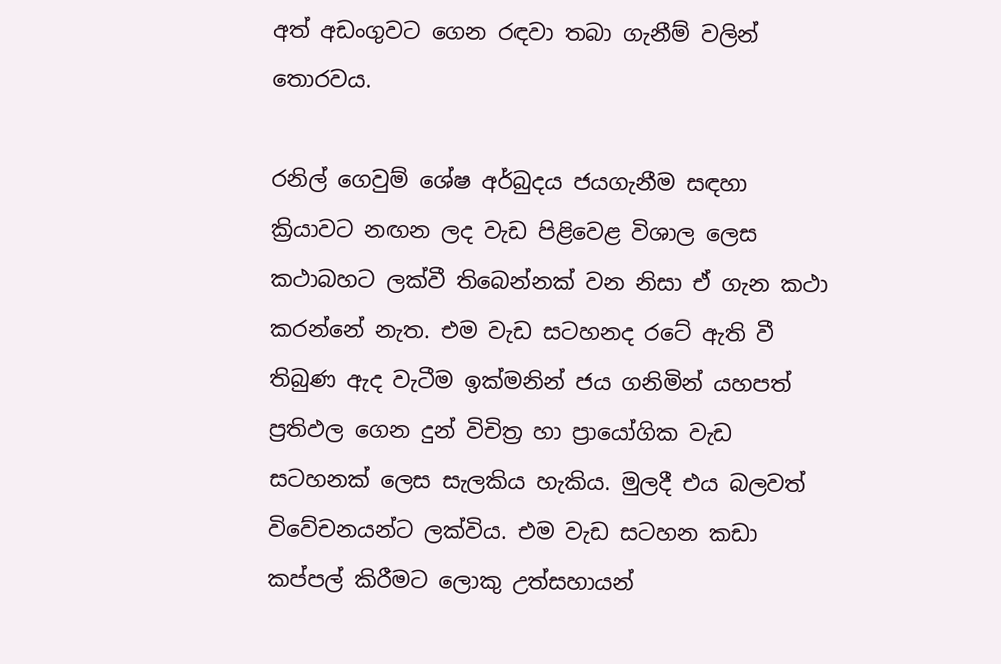අත් අඩංගුවට ගෙන රඳවා තබා ගැනීම් වලින් තොරවය.

රනිල් ගෙවුම් ශේෂ අර්බුදය ජයගැනීම සඳහා ක්‍රියාවට නඟන ලද වැඩ පිළිවෙළ විශාල ලෙස කථාබහට ලක්වී තිබෙන්නක් වන නිසා ඒ ගැන කථා කරන්නේ නැත. එම වැඩ සටහනද රටේ ඇති වී තිබුණ ඇද වැටීම ඉක්මනින් ජය ගනිමින් යහපත් ප්‍රතිඵල ගෙන දුන් විචිත්‍ර හා ප්‍රායෝගික වැඩ සටහනක් ලෙස සැලකිය හැකිය. මුලදී එය බලවත් විවේචනයන්ට ලක්විය. එම වැඩ සටහන කඩා කප්පල් කිරීමට ලොකු උත්සහායන්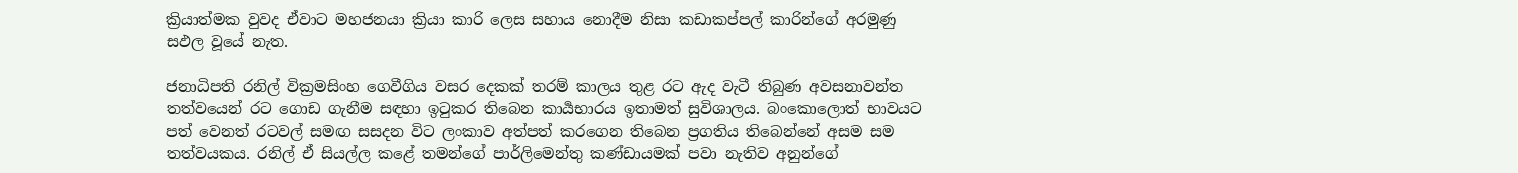ක්‍රියාත්මක වුවද ඒවාට මහජනයා ක්‍රියා කාරි ලෙස සහාය නොදීම නිසා කඩාකප්පල් කාරින්ගේ අරමුණු සඵල වූයේ නැත.

ජනාධිපති රනිල් වික්‍රමසිංහ ගෙවීගිය වසර දෙකක් තරම් කාලය තුළ රට ඇද වැටී තිබුණ අවසනාවන්ත තත්වයෙන් රට ගොඩ ගැනීම සඳහා ඉටුකර තිබෙන කාර්‍යභාරය ඉතාමත් සුවිශාලය. බංකොලොත් භාවයට පත් වෙනත් රටවල් සමඟ සසදන විට ලංකාව අත්පත් කරගෙන තිබෙන ප්‍රගතිය තිබෙන්නේ අසම සම තත්වයකය. රනිල් ඒ සියල්ල කළේ තමන්ගේ පාර්ලිමෙන්තු කණ්ඩායමක් පවා නැතිව අනුන්ගේ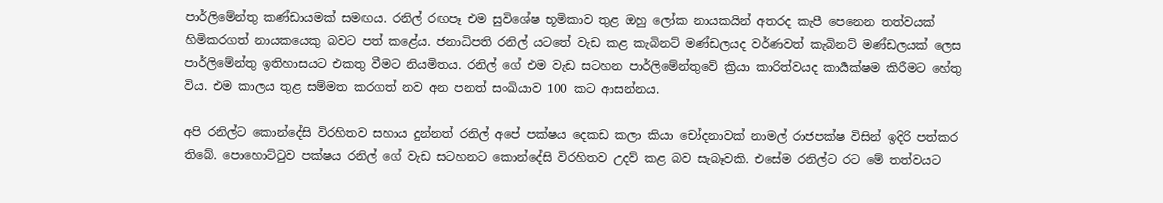පාර්ලිමේන්තු කණ්ඩායමක් සමඟය. රනිල් රඟපෑ එම සුවිශේෂ භූමිකාව තුළ ඔහු ලෝක නායකයින් අතරද කැපී පෙනෙන තත්වයක් හිමිකරගත් නායකයෙකු බවට පත් කළේය. ජනාධිපති රනිල් යටතේ වැඩ කළ කැබිනට් මණ්ඩලයද වර්ණවත් කැබිනට් මණ්ඩලයක් ලෙස පාර්ලිමේන්තු ඉතිහාසයට එකතු වීමට නියමිතය. රනිල් ගේ එම වැඩ සටහන පාර්ලිමේන්තුවේ ක්‍රියා කාරිත්වයද කාර්‍යක්ෂම කිරීමට හේතු විය. එම කාලය තුළ සම්මත කරගත් නව අන පනත් සංඛියාව 100 කට ආසන්නය.

අපි රනිල්ට කොන්දේසි විරහිතව සහාය දුන්නත් රනිල් අපේ පක්ෂය දෙකඩ කලා කියා චෝදනාවක් නාමල් රාජපක්ෂ විසින් ඉදිරි පත්කර තිබේ. පොහොට්ටුව පක්ෂය රනිල් ගේ වැඩ සටහනට කොන්දේසි විරහිතව උදව් කළ බව සැබෑවකි. එසේම රනිල්ට රට මේ තත්වයට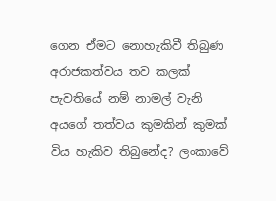ගෙන ඒමට නොහැකිවී තිබුණ අරාජකත්වය තව කලක් පැවතියේ නම් නාමල් වැනි අයගේ තත්වය කුමකින් කුමක් විය හැකිව තිබුනේද? ලංකාවේ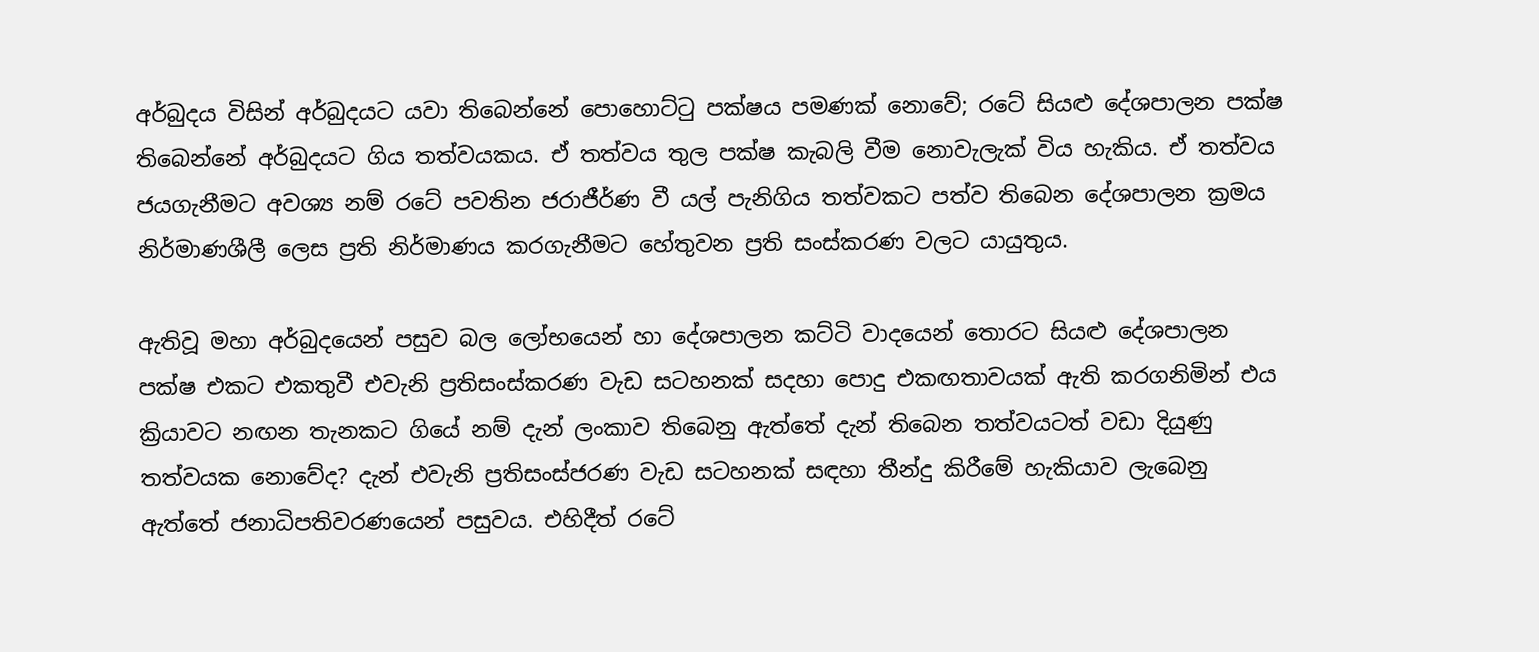අර්බුදය විසින් අර්බුදයට යවා තිබෙන්නේ පොහොට්ටු පක්ෂය පමණක් නොවේ; රටේ සියළු දේශපාලන පක්ෂ තිබෙන්නේ අර්බුදයට ගිය තත්වයකය. ඒ තත්වය තුල පක්ෂ කැබලි වීම නොවැලැක් විය හැකිය. ඒ තත්වය ජයගැනීමට අවශ්‍ය නම් රටේ පවතින ජරාජීර්ණ වී යල් පැනිගිය තත්වකට පත්ව තිබෙන දේශපාලන ක්‍රමය නිර්මාණශීලී ලෙස ප්‍රති නිර්මාණය කරගැනීමට හේතුවන ප්‍රති සංස්කරණ වලට යායුතුය.

ඇතිවූ මහා අර්බුදයෙන් පසුව බල ලෝභයෙන් හා දේශපාලන කට්ටි වාදයෙන් තොරට සියළු දේශපාලන පක්ෂ එකට එකතුවී එවැනි ප්‍රතිසංස්කරණ වැඩ සටහනක් සදහා පොදු එකඟතාවයක් ඇති කරගනිමින් එය ක්‍රියාවට නඟන තැනකට ගියේ නම් දැන් ලංකාව තිබෙනු ඇත්තේ දැන් තිබෙන තත්වයටත් වඩා දියුණු තත්වයක නොවේද? දැන් එවැනි ප්‍රතිසංස්ජරණ වැඩ සටහනක් සඳහා තීන්දු කිරීමේ හැකියාව ලැබෙනු ඇත්තේ ජනාධිපතිවරණයෙන් පසුවය. එහිදීත් රටේ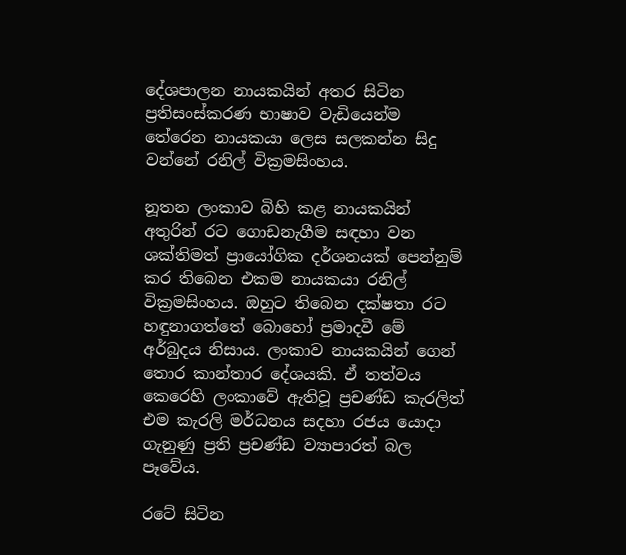දේශපාලන නායකයින් අතර සිටින ප්‍රතිසංස්කරණ භාෂාව වැඩියෙන්ම තේරෙන නායකයා ලෙස සලකන්න සිදු වන්නේ රනිල් වික්‍රමසිංහය.

නූතන ලංකාව බිහි කළ නායකයින් අතුරින් රට ගොඩනැගීම සඳහා වන ශක්තිමත් ප්‍රායෝගික දර්ශනයක් පෙන්නුම් කර තිබෙන එකම නායකයා ‍රනිල් වික්‍රමසිංහය. ඔහුට තිබෙන දක්ෂතා රට හඳුනාගත්තේ බොහෝ ප්‍රමාදවී මේ අර්බුදය නිසාය. ලංකාව නායකයින් ගෙන් තොර කාන්තාර දේශයකි. ඒ තත්වය කෙරෙහි ලංකාවේ ඇතිවූ ප්‍රචණ්ඩ කැරලිත් එම කැරලි මර්ධනය සදහා රජය යොදා ගැනුණු ප්‍රති ප්‍රචණ්ඩ ව්‍යාපාරත් බල පෑවේය.

රටේ සිටින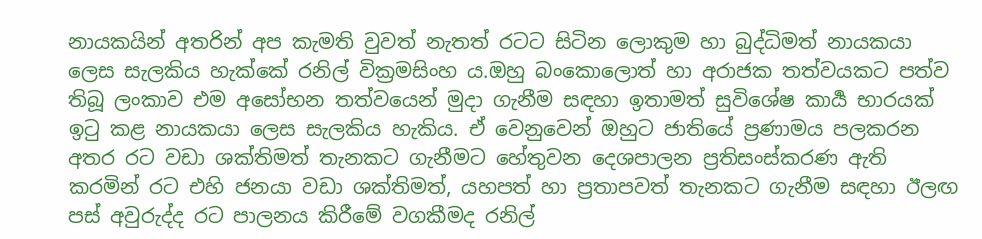නායකයින් අතරින් අප කැමති වුවත් නැතත් රටට සිටින ලොකුම හා බුද්ධිමත් නායකයා ලෙස සැලකිය හැක්කේ රනිල් වික්‍රමසිංහ ය.ඔහු බංකොලොත් හා අරාජක තත්වයකට පත්ව තිබූ ලංකාව එම අසෝභන තත්වයෙන් මුදා ගැනීම සඳහා ඉතාමත් සුවිශේෂ කාර්‍ය භාරයක් ඉටු කළ නායකයා ලෙස සැලකිය හැකිය. ඒ වෙනුවෙන් ඔහුට ජාතියේ ප්‍රණාමය පලකරන අතර රට වඩා ශක්තිමත් තැනකට ගැනීමට හේතුවන දෙශපාලන ප්‍රතිසංස්කරණ ඇති කරමින් රට එහි ජනයා වඩා ශක්තිමත්, යහපත් හා ප්‍රතාපවත් තැනකට ගැනීම සඳහා ඊලඟ පස් අවුරුද්ද රට පාලනය කිරීමේ වගකීමද රනිල්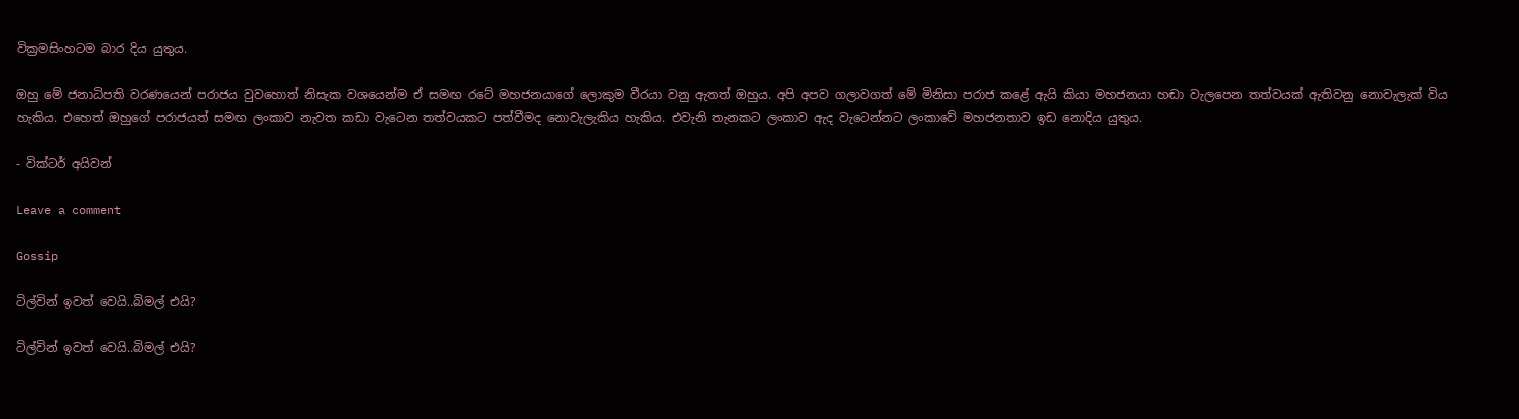වික්‍රමසිංහටම බාර දිය යුතුය.

ඔහු මේ ජනාධිපති වරණයෙන් පරාජය වුවහොත් නිසැක වශයෙන්ම ඒ සමඟ රටේ මහජනයාගේ ලොකුම වීරයා වනු ඇතත් ඔහුය. අපි අපව ගලාවගත් මේ මිනිසා පරාජ කළේ ඇයි කියා මහජනයා හඬා වැලපෙන තත්වයක් ඇතිවනු නොවැලැක් විය හැකිය. එහෙත් ඔහුගේ පරාජයත් සමඟ ලංකාව නැවත කඩා වැටෙන තත්වයකට පත්වීමද නොවැලැකිය හැකිය. එවැනි තැනකට ලංකාව ඇද වැටෙන්නට ලංකාවේ මහජනතාව ඉඩ නොදිය යුතුය.

- වික්ටර් අයිවන්

Leave a comment

Gossip

ටිල්වින් ඉවත් වෙයි..බිමල් එයි?

ටිල්වින් ඉවත් වෙයි..බිමල් එයි?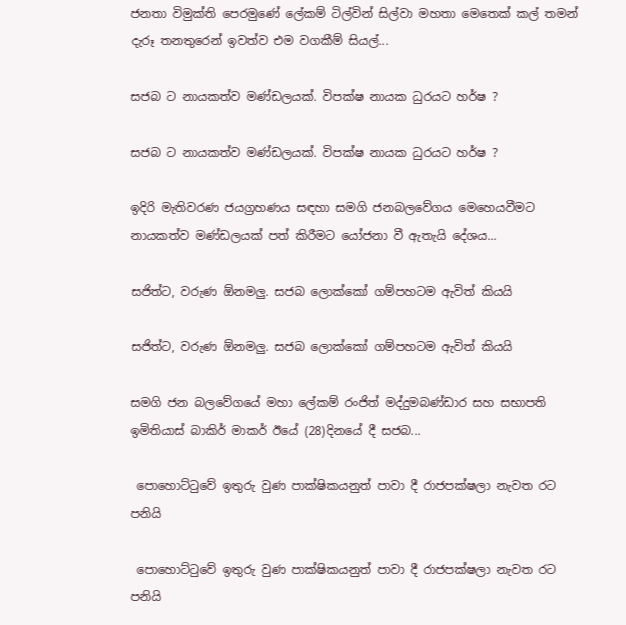ජනතා විමුක්ති පෙරමුණේ ලේකම් ටිල්වින් සිල්වා මහතා මෙතෙක් කල් තමන් දැරූ තනතුරෙන් ඉවත්ව එම වගකීම් සියල්...

සජබ ට නායකත්ව මණ්ඩලයක්. විපක්ෂ නායක ධුරයට හර්ෂ ?

සජබ ට නායකත්ව මණ්ඩලයක්. විපක්ෂ නායක ධුරයට හර්ෂ ?

ඉදිරි මැතිවරණ ජයග්‍රහණය සඳහා සමගි ජනබලවේගය මෙහෙයවීමට නායකත්ව මණ්ඩලයක් පත් කිරීමට යෝජනා වී ඇතැයි දේශය...

සජිත්ට, වරුණ ඕනමලු. සජබ ලොක්කෝ ගම්පහටම ඇවිත් කියයි

සජිත්ට, වරුණ ඕනමලු. සජබ ලොක්කෝ ගම්පහටම ඇවිත් කියයි

සමගි ජන බලවේගයේ මහා ලේකම් රංජිත් මද්දුමබණ්ඩාර සහ සභාපති ඉමිතියාස් බාකිර් මාකර් ඊයේ (28)දිනයේ දී සජබ...

 පොහොට්ටුවේ ඉතුරු වුණ පාක්ෂිකයනුත් පාවා දී රාජපක්ෂලා නැවත රට පනියි

 පොහොට්ටුවේ ඉතුරු වුණ පාක්ෂිකයනුත් පාවා දී රාජපක්ෂලා නැවත රට පනියි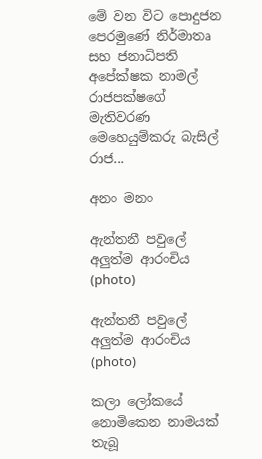මේ වන විට පොදුජන පෙරමුණේ නිර්මාතෘ සහ ජනාධිපති අපේක්ෂක නාමල් රාජපක්ෂගේ මැතිවරණ මෙහෙයුම්කරු බැසිල් රාජ...

අනං මනං

ඇන්තනී පවුලේ අලුත්ම ආරංචිය (photo)

ඇන්තනී පවුලේ අලුත්ම ආරංචිය (photo)

කලා ලෝකයේ නොමිකෙන නාමයක් තැබූ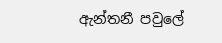ඇන්තනී පවුලේ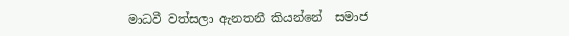මාධවී වත්සලා ඇනතනී කියන්නේ  සමාජ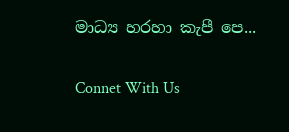මාධ්‍ය හරහා කැපී පෙ...

Connet With Us